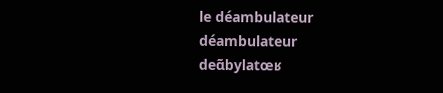le déambulateur
déambulateur
deɑ̃bylatœʁ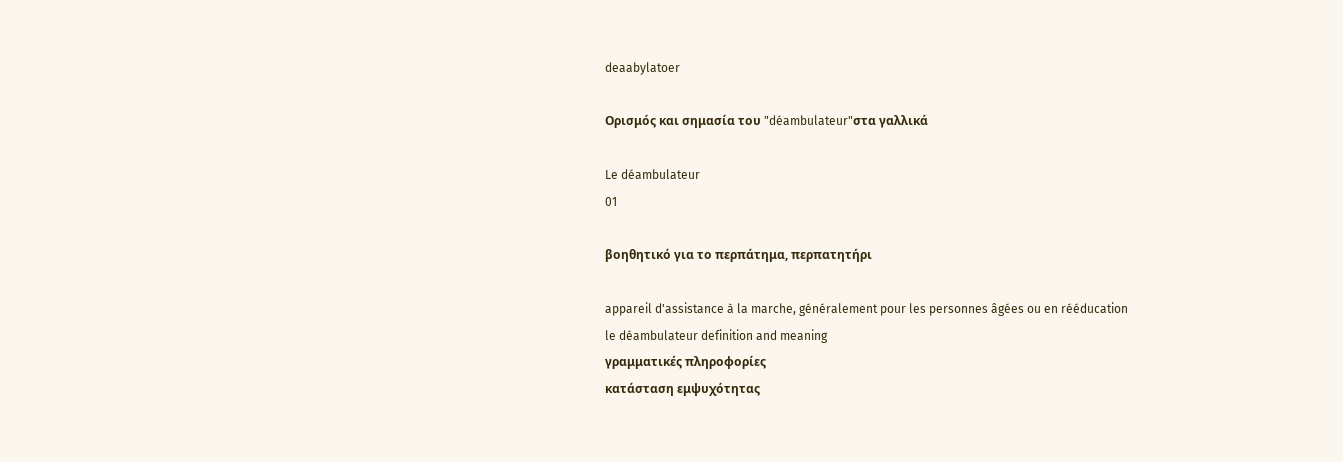deaabylatoer

Ορισμός και σημασία του "déambulateur"στα γαλλικά

Le déambulateur
01

βοηθητικό για το περπάτημα, περπατητήρι

appareil d'assistance à la marche, généralement pour les personnes âgées ou en rééducation
le déambulateur definition and meaning
γραμματικές πληροφορίες
κατάσταση εμψυχότητας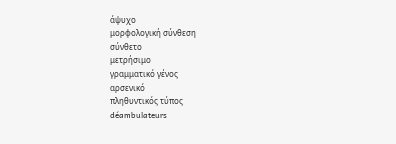άψυχο
μορφολογική σύνθεση
σύνθετο
μετρήσιμο
γραμματικό γένος
αρσενικό
πληθυντικός τύπος
déambulateurs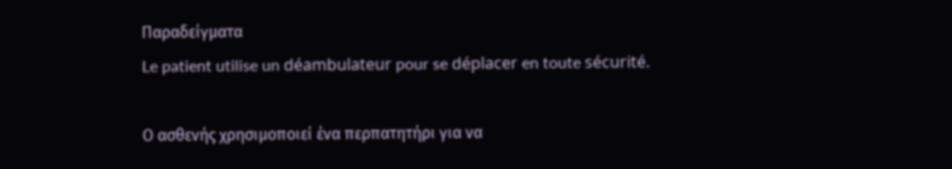Παραδείγματα
Le patient utilise un déambulateur pour se déplacer en toute sécurité.

Ο ασθενής χρησιμοποιεί ένα περπατητήρι για να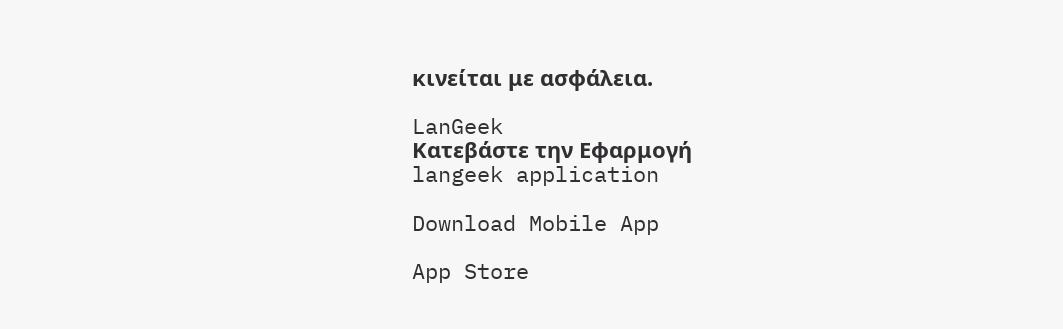κινείται με ασφάλεια.

LanGeek
Κατεβάστε την Εφαρμογή
langeek application

Download Mobile App

App Store